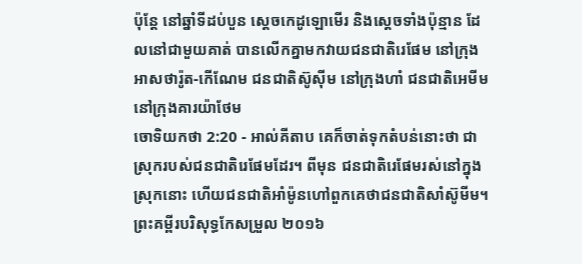ប៉ុន្តែ នៅឆ្នាំទីដប់បួន ស្តេចកេដូឡោមើរ និងស្តេចទាំងប៉ុន្មាន ដែលនៅជាមួយគាត់ បានលើកគ្នាមកវាយជនជាតិរេផែម នៅក្រុងអាសថារ៉ូត-កើណែម ជនជាតិស៊ូស៊ីម នៅក្រុងហាំ ជនជាតិអេមីម នៅក្រុងគារយ៉ាថែម
ចោទិយកថា 2:20 - អាល់គីតាប គេក៏ចាត់ទុកតំបន់នោះថា ជាស្រុករបស់ជនជាតិរេផែមដែរ។ ពីមុន ជនជាតិរេផែមរស់នៅក្នុងស្រុកនោះ ហើយជនជាតិអាំម៉ូនហៅពួកគេថាជនជាតិសាំស៊ូមីម។ ព្រះគម្ពីរបរិសុទ្ធកែសម្រួល ២០១៦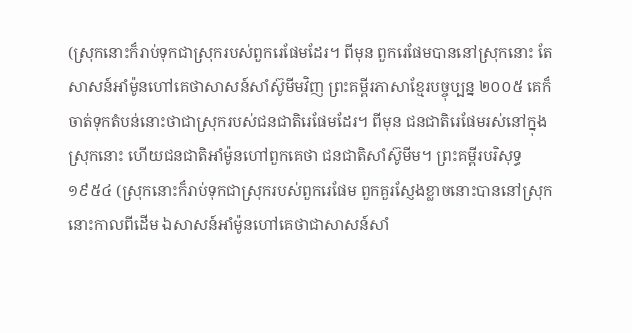(ស្រុកនោះក៏រាប់ទុកជាស្រុករបស់ពួករេផែមដែរ។ ពីមុន ពួករេផែមបាននៅស្រុកនោះ តែសាសន៍អាំម៉ូនហៅគេថាសាសន៍សាំស៊ូមីមវិញ ព្រះគម្ពីរភាសាខ្មែរបច្ចុប្បន្ន ២០០៥ គេក៏ចាត់ទុកតំបន់នោះថាជាស្រុករបស់ជនជាតិរេផែមដែរ។ ពីមុន ជនជាតិរេផែមរស់នៅក្នុងស្រុកនោះ ហើយជនជាតិអាំម៉ូនហៅពួកគេថា ជនជាតិសាំស៊ូមីម។ ព្រះគម្ពីរបរិសុទ្ធ ១៩៥៤ (ស្រុកនោះក៏រាប់ទុកជាស្រុករបស់ពួករេផែម ពួកគួរស្ញែងខ្លាចនោះបាននៅស្រុកនោះកាលពីដើម ឯសាសន៍អាំម៉ូនហៅគេថាជាសាសន៍សាំ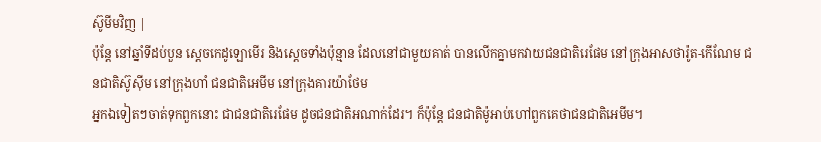ស៊ូមីមវិញ |
ប៉ុន្តែ នៅឆ្នាំទីដប់បួន ស្តេចកេដូឡោមើរ និងស្តេចទាំងប៉ុន្មាន ដែលនៅជាមួយគាត់ បានលើកគ្នាមកវាយជនជាតិរេផែម នៅក្រុងអាសថារ៉ូត-កើណែម ជនជាតិស៊ូស៊ីម នៅក្រុងហាំ ជនជាតិអេមីម នៅក្រុងគារយ៉ាថែម
អ្នកឯទៀតៗចាត់ទុកពួកនោះ ជាជនជាតិរេផែម ដូចជនជាតិអណាក់ដែរ។ ក៏ប៉ុន្តែ ជនជាតិម៉ូអាប់ហៅពួកគេថាជនជាតិអេមីម។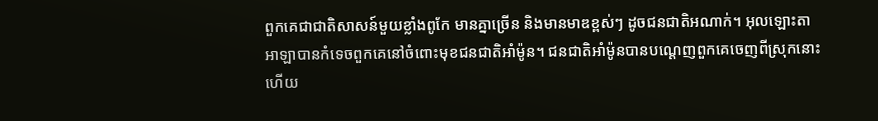ពួកគេជាជាតិសាសន៍មួយខ្លាំងពូកែ មានគ្នាច្រើន និងមានមាឌខ្ពស់ៗ ដូចជនជាតិអណាក់។ អុលឡោះតាអាឡាបានកំទេចពួកគេនៅចំពោះមុខជនជាតិអាំម៉ូន។ ជនជាតិអាំម៉ូនបានបណ្តេញពួកគេចេញពីស្រុកនោះ ហើយ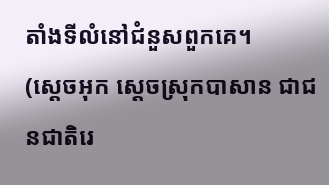តាំងទីលំនៅជំនួសពួកគេ។
(ស្តេចអុក ស្តេចស្រុកបាសាន ជាជនជាតិរេ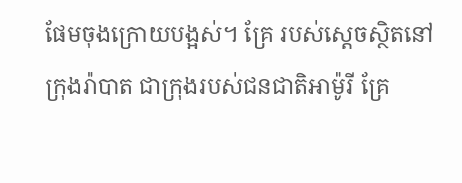ផែមចុងក្រោយបង្អស់។ គ្រែ របស់ស្តេចស្ថិតនៅក្រុងរ៉ាបាត ជាក្រុងរបស់ជនជាតិអាម៉ូរី គ្រែ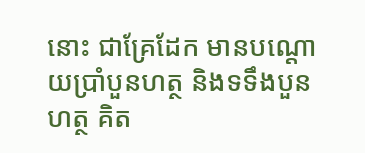នោះ ជាគ្រែដែក មានបណ្តោយប្រាំបួនហត្ថ និងទទឹងបួនហត្ថ គិត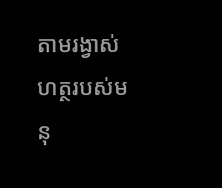តាមរង្វាស់ហត្ថរបស់មនុ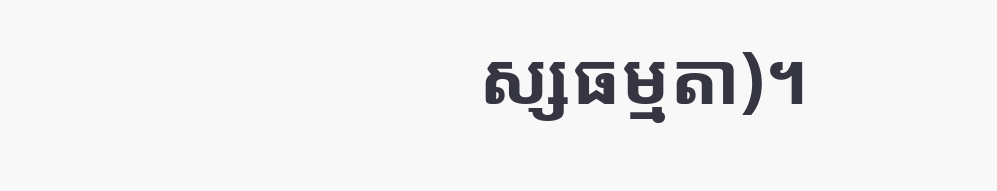ស្សធម្មតា)។